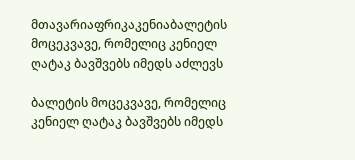მთავარიაფრიკაკენიაბალეტის მოცეკვავე, რომელიც კენიელ ღატაკ ბავშვებს იმედს აძლევს

ბალეტის მოცეკვავე, რომელიც კენიელ ღატაკ ბავშვებს იმედს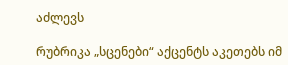აძლევს

რუბრიკა „სცენები“ აქცენტს აკეთებს იმ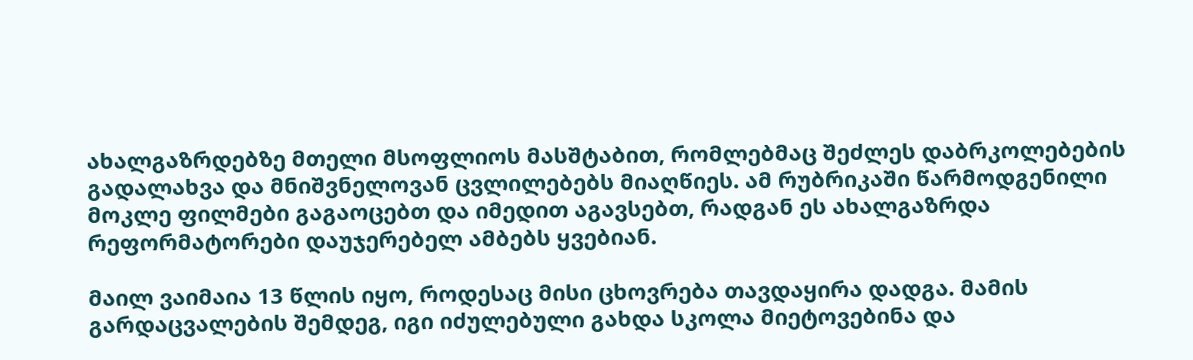ახალგაზრდებზე მთელი მსოფლიოს მასშტაბით, რომლებმაც შეძლეს დაბრკოლებების გადალახვა და მნიშვნელოვან ცვლილებებს მიაღწიეს. ამ რუბრიკაში წარმოდგენილი მოკლე ფილმები გაგაოცებთ და იმედით აგავსებთ, რადგან ეს ახალგაზრდა რეფორმატორები დაუჯერებელ ამბებს ყვებიან.

მაილ ვაიმაია 13 წლის იყო, როდესაც მისი ცხოვრება თავდაყირა დადგა. მამის გარდაცვალების შემდეგ, იგი იძულებული გახდა სკოლა მიეტოვებინა და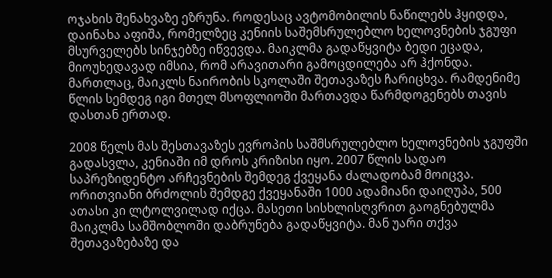ოჯახის შენახვაზე ეზრუნა. როდესაც ავტომობილის ნაწილებს ჰყიდდა, დაინახა აფიშა, რომელზეც კენიის საშემსრულებლო ხელოვნების ჯგუფი მსურველებს სინჯებზე იწვევდა. მაიკლმა გადაწყვიტა ბედი ეცადა, მიოუხედავად იმსია, რომ არავითარი გამოცდილება არ ჰქონდა. მართლაც, მაიკლს ნაირობის სკოლაში შეთავაზეს ჩარიცხვა. რამდენიმე წლის სემდეგ იგი მთელ მსოფლიოში მართავდა წარმდოგენებს თავის დასთან ერთად.

2008 წელს მას შესთავაზეს ევროპის საშმსრულებლო ხელოვნების ჯგუფში გადასვლა, კენიაში იმ დროს კრიზისი იყო. 2007 წლის სადაო საპრეზიდენტო არჩევნების შემდეგ ქვეყანა ძალადობამ მოიცვა. ორითვიანი ბრძოლის შემდგე ქვეყანაში 1000 ადამიანი დაიღუპა, 500 ათასი კი ლტოლვილად იქცა. მასეთი სისხლისღვრით გაოგნებულმა მაიკლმა სამშობლოში დაბრუნება გადაწყვიტა. მან უარი თქვა შეთავაზებაზე და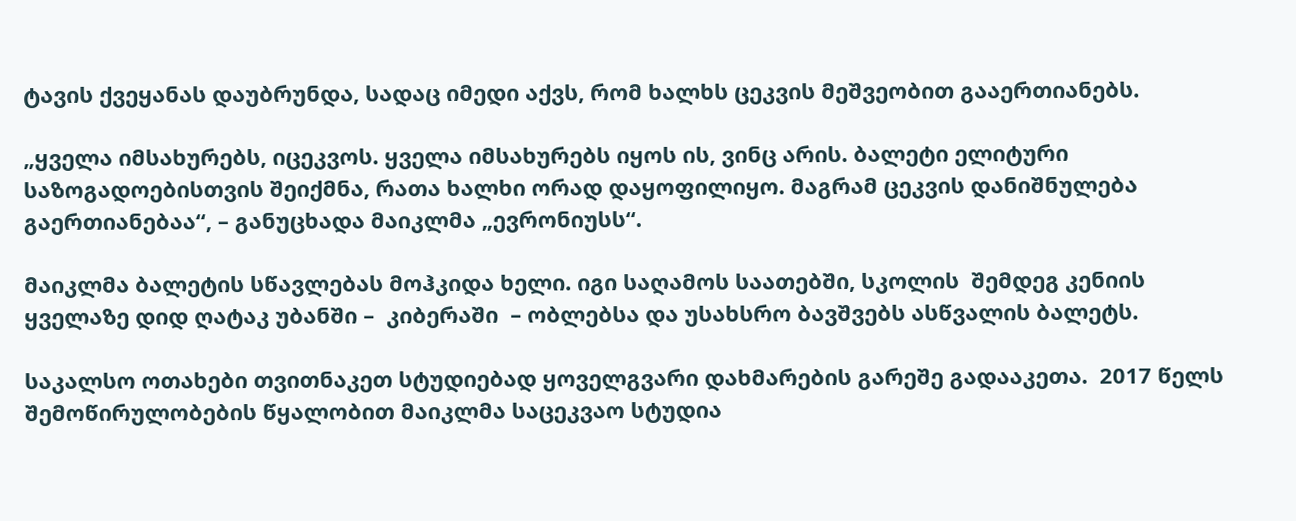ტავის ქვეყანას დაუბრუნდა, სადაც იმედი აქვს, რომ ხალხს ცეკვის მეშვეობით გააერთიანებს.

„ყველა იმსახურებს, იცეკვოს. ყველა იმსახურებს იყოს ის, ვინც არის. ბალეტი ელიტური საზოგადოებისთვის შეიქმნა, რათა ხალხი ორად დაყოფილიყო. მაგრამ ცეკვის დანიშნულება გაერთიანებაა“, – განუცხადა მაიკლმა „ევრონიუსს“.

მაიკლმა ბალეტის სწავლებას მოჰკიდა ხელი. იგი საღამოს საათებში, სკოლის  შემდეგ კენიის ყველაზე დიდ ღატაკ უბანში –  კიბერაში  – ობლებსა და უსახსრო ბავშვებს ასწვალის ბალეტს.

საკალსო ოთახები თვითნაკეთ სტუდიებად ყოველგვარი დახმარების გარეშე გადააკეთა.  2017 წელს შემოწირულობების წყალობით მაიკლმა საცეკვაო სტუდია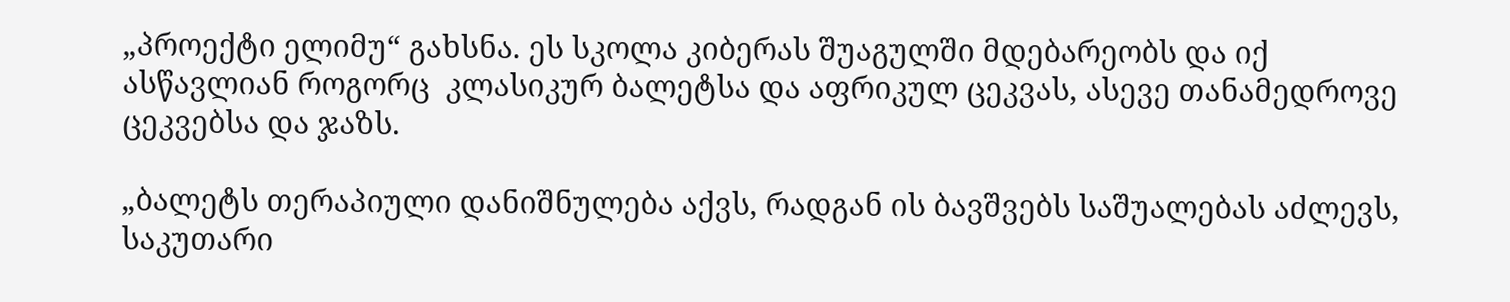„პროექტი ელიმუ“ გახსნა. ეს სკოლა კიბერას შუაგულში მდებარეობს და იქ ასწავლიან როგორც  კლასიკურ ბალეტსა და აფრიკულ ცეკვას, ასევე თანამედროვე ცეკვებსა და ჯაზს.

„ბალეტს თერაპიული დანიშნულება აქვს, რადგან ის ბავშვებს საშუალებას აძლევს, საკუთარი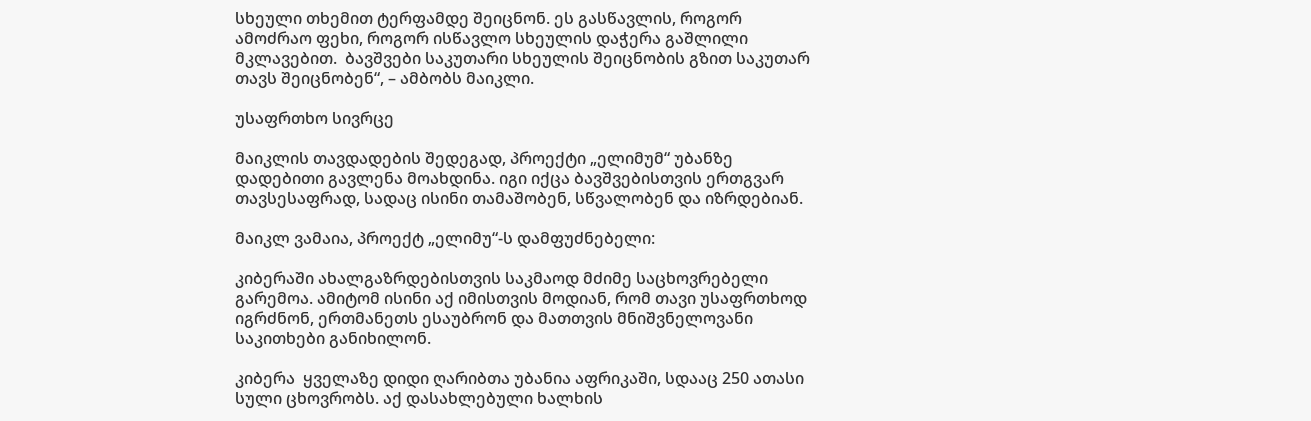სხეული თხემით ტერფამდე შეიცნონ. ეს გასწავლის, როგორ ამოძრაო ფეხი, როგორ ისწავლო სხეულის დაჭერა გაშლილი მკლავებით.  ბავშვები საკუთარი სხეულის შეიცნობის გზით საკუთარ თავს შეიცნობენ“, – ამბობს მაიკლი.

უსაფრთხო სივრცე

მაიკლის თავდადების შედეგად, პროექტი „ელიმუმ“ უბანზე დადებითი გავლენა მოახდინა. იგი იქცა ბავშვებისთვის ერთგვარ თავსესაფრად, სადაც ისინი თამაშობენ, სწვალობენ და იზრდებიან.

მაიკლ ვამაია, პროექტ „ელიმუ“-ს დამფუძნებელი:

კიბერაში ახალგაზრდებისთვის საკმაოდ მძიმე საცხოვრებელი გარემოა. ამიტომ ისინი აქ იმისთვის მოდიან, რომ თავი უსაფრთხოდ იგრძნონ, ერთმანეთს ესაუბრონ და მათთვის მნიშვნელოვანი საკითხები განიხილონ.

კიბერა  ყველაზე დიდი ღარიბთა უბანია აფრიკაში, სდააც 250 ათასი სული ცხოვრობს. აქ დასახლებული ხალხის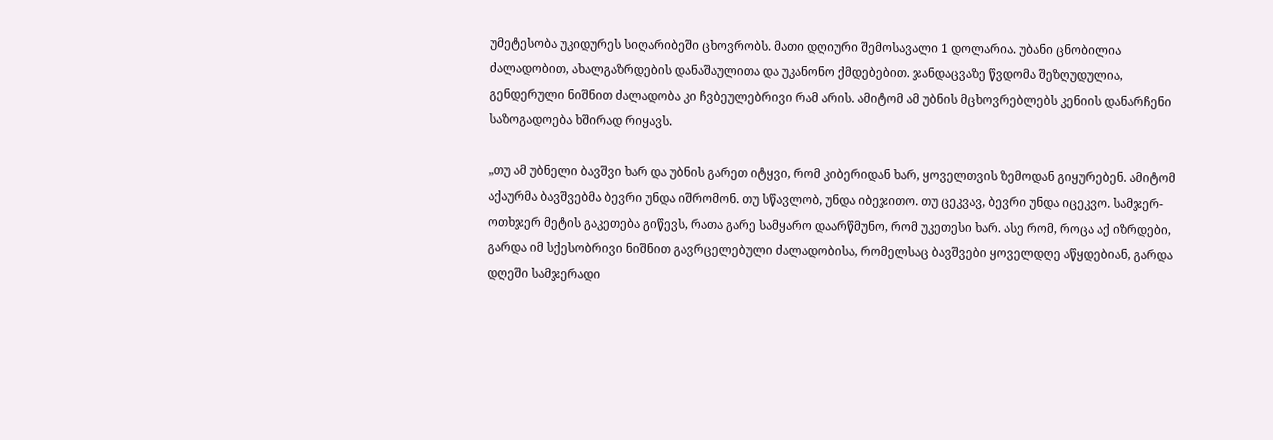უმეტესობა უკიდურეს სიღარიბეში ცხოვრობს. მათი დღიური შემოსავალი 1 დოლარია. უბანი ცნობილია ძალადობით, ახალგაზრდების დანაშაულითა და უკანონო ქმდებებით. ჯანდაცვაზე წვდომა შეზღუდულია, გენდერული ნიშნით ძალადობა კი ჩვბეულებრივი რამ არის. ამიტომ ამ უბნის მცხოვრებლებს კენიის დანარჩენი საზოგადოება ხშირად რიყავს.

„თუ ამ უბნელი ბავშვი ხარ და უბნის გარეთ იტყვი, რომ კიბერიდან ხარ, ყოველთვის ზემოდან გიყურებენ. ამიტომ აქაურმა ბავშვებმა ბევრი უნდა იშრომონ. თუ სწავლობ, უნდა იბეჯითო. თუ ცეკვავ, ბევრი უნდა იცეკვო. სამჯერ-ოთხჯერ მეტის გაკეთება გიწევს, რათა გარე სამყარო დაარწმუნო, რომ უკეთესი ხარ. ასე რომ, როცა აქ იზრდები, გარდა იმ სქესობრივი ნიშნით გავრცელებული ძალადობისა, რომელსაც ბავშვები ყოველდღე აწყდებიან, გარდა დღეში სამჯერადი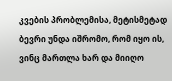კვების პრობლემისა, მეტისმეტად ბევრი უნდა იშრომო, რომ იყო ის, ვინც მართლა ხარ და მიიღო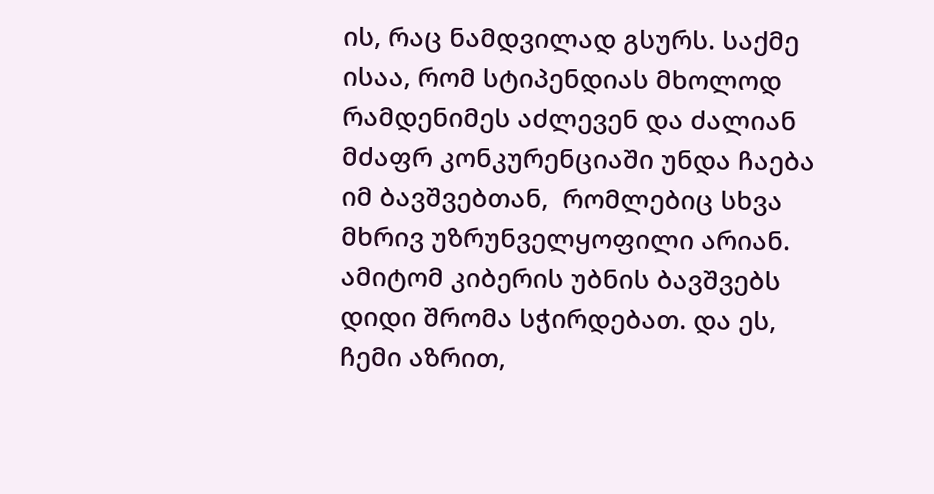ის, რაც ნამდვილად გსურს. საქმე ისაა, რომ სტიპენდიას მხოლოდ რამდენიმეს აძლევენ და ძალიან მძაფრ კონკურენციაში უნდა ჩაება იმ ბავშვებთან,  რომლებიც სხვა მხრივ უზრუნველყოფილი არიან. ამიტომ კიბერის უბნის ბავშვებს დიდი შრომა სჭირდებათ. და ეს, ჩემი აზრით,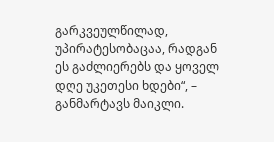გარკვეულწილად, უპირატესობაცაა, რადგან ეს გაძლიერებს და ყოველ დღე უკეთესი ხდები“, – განმარტავს მაიკლი.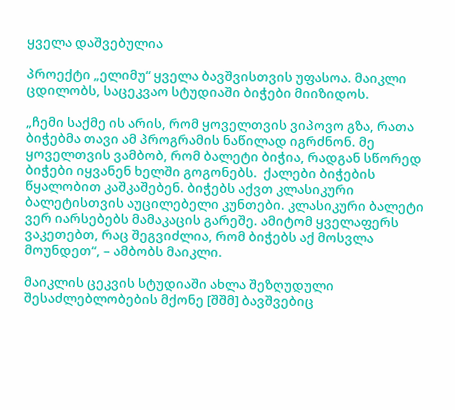ყველა დაშვებულია

პროექტი „ელიმუ“ ყველა ბავშვისთვის უფასოა. მაიკლი ცდილობს, საცეკვაო სტუდიაში ბიჭები მიიზიდოს.

„ჩემი საქმე ის არის, რომ ყოველთვის ვიპოვო გზა, რათა ბიჭებმა თავი ამ პროგრამის ნაწილად იგრძნონ. მე ყოველთვის ვამბობ, რომ ბალეტი ბიჭია, რადგან სწორედ ბიჭები იყვანენ ხელში გოგონებს.  ქალები ბიჭების წყალობით კაშკაშებენ. ბიჭებს აქვთ კლასიკური ბალეტისთვის აუცილებელი კუნთები. კლასიკური ბალეტი ვერ იარსებებს მამაკაცის გარეშე. ამიტომ ყველაფერს ვაკეთებთ, რაც შეგვიძლია, რომ ბიჭებს აქ მოსვლა მოუნდეთ“, – ამბობს მაიკლი.

მაიკლის ცეკვის სტუდიაში ახლა შეზღუდული შესაძლებლობების მქონე [შშმ] ბავშვებიც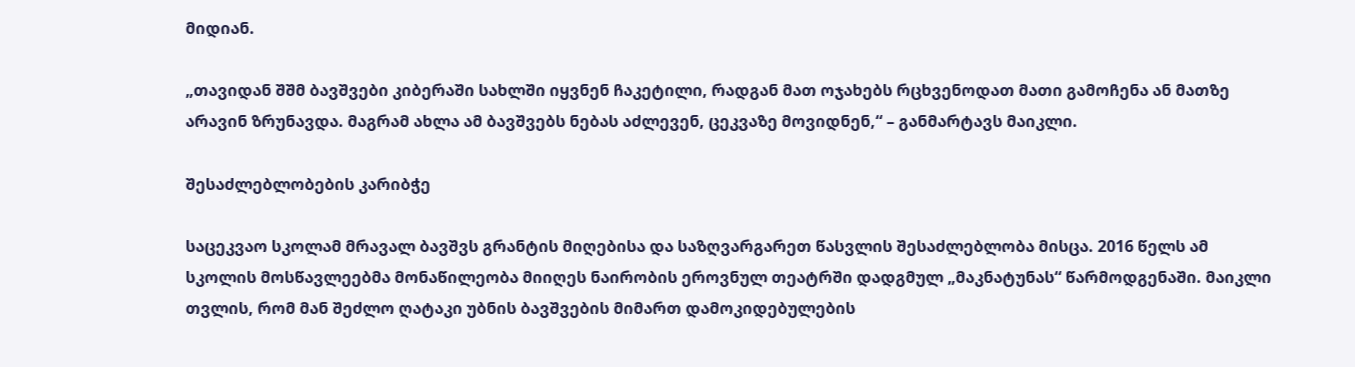მიდიან.

„თავიდან შშმ ბავშვები კიბერაში სახლში იყვნენ ჩაკეტილი, რადგან მათ ოჯახებს რცხვენოდათ მათი გამოჩენა ან მათზე არავინ ზრუნავდა. მაგრამ ახლა ამ ბავშვებს ნებას აძლევენ, ცეკვაზე მოვიდნენ,“ – განმარტავს მაიკლი.

შესაძლებლობების კარიბჭე

საცეკვაო სკოლამ მრავალ ბავშვს გრანტის მიღებისა და საზღვარგარეთ წასვლის შესაძლებლობა მისცა. 2016 წელს ამ სკოლის მოსწავლეებმა მონაწილეობა მიიღეს ნაირობის ეროვნულ თეატრში დადგმულ „მაკნატუნას“ წარმოდგენაში. მაიკლი თვლის, რომ მან შეძლო ღატაკი უბნის ბავშვების მიმართ დამოკიდებულების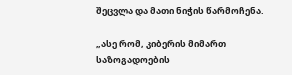შეცვლა და მათი ნიჭის წარმოჩენა.

„ასე რომ, კიბერის მიმართ საზოგადოების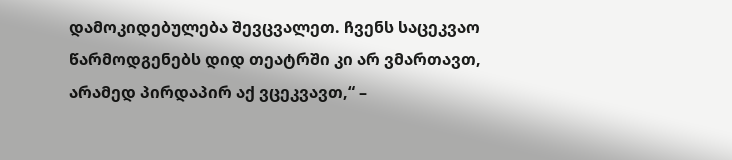დამოკიდებულება შევცვალეთ. ჩვენს საცეკვაო წარმოდგენებს დიდ თეატრში კი არ ვმართავთ, არამედ პირდაპირ აქ ვცეკვავთ,“ –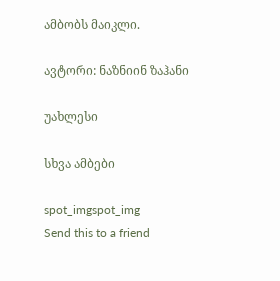ამბობს მაიკლი.

ავტორი: ნაზნიინ ზაჰანი

უახლესი

სხვა ამბები

spot_imgspot_img
Send this to a friend